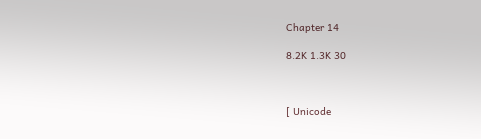Chapter 14

8.2K 1.3K 30



[ Unicode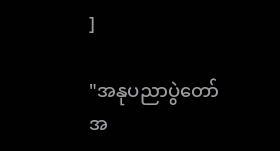]

"အနုပညာပွဲတော်အ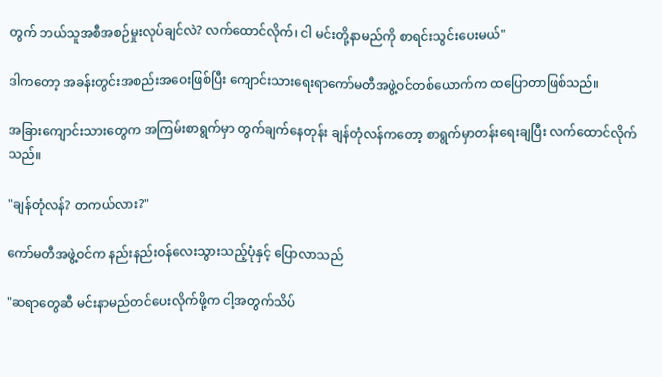တွက် ဘယ်သူအစီအစဉ်မှုးလုပ်ချင်လဲ? လက်ထောင်လိုက်၊ ငါ မင်းတို့နာမည်ကို စာရင်းသွင်းပေးမယ်"

ဒါကတော့ အခန်းတွင်းအစည်းအဝေးဖြစ်ပြီး ကျောင်းသားရေးရာကော်မတီအဖွဲ့ဝင်တစ်ယောက်က ထပြောတာဖြစ်သည်။

အခြားကျောင်းသားတွေက အကြမ်းစာရွက်မှာ တွက်ချက်နေတုန်း ချန်တုံလန်ကတော့ စာရွက်မှာတန်းရေးချပြီး လက်ထောင်လိုက်သည်။

"ချန်တုံလန်? တကယ်လား?"

ကော်မတီအဖွဲ့ဝင်က နည်းနည်းဝန်လေးသွားသည့်ပုံနှင့် ပြောလာသည်

"ဆရာတွေဆီ မင်းနာမည်တင်ပေးလိုက်ဖို့က ငါ့အတွက်သိပ်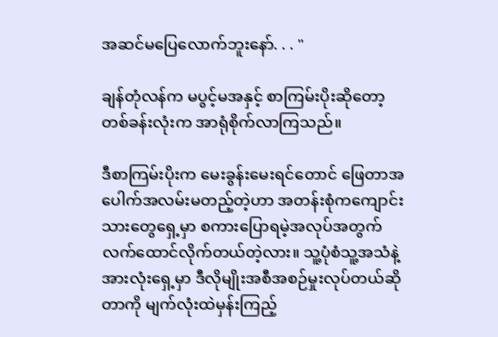အဆင်မပြေလောက်ဘူးနော်. . . "

ချန်တုံလန်က မပွင့်မအနှင့် စာကြမ်းပိုးဆိုတော့ တစ်ခန်းလုံးက အာရုံစိုက်လာကြသည်။

ဒီစာကြမ်းပိုးက မေးခွန်းမေးရင်တောင် ဖြေတာအပေါက်အလမ်းမတည့်တဲ့ဟာ အတန်းစုံကကျောင်းသားတွေရှေ့မှာ စကားပြောရမဲ့အလုပ်အတွက် လက်ထောင်လိုက်တယ်တဲ့လား။ သူ့ပုံစံသူ့အသံနဲ့ အားလုံးရှေ့မှာ ဒီလိုမျိုးအစီအစဉ်မှုးလုပ်တယ်ဆိုတာကို မျက်လုံးထဲမှန်းကြည့်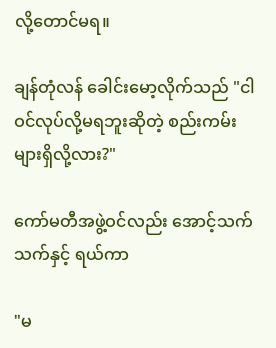လို့တောင်မရ။

ချန်တုံလန် ခေါင်းမော့လိုက်သည် "ငါဝင်လုပ်လို့မရဘူးဆိုတဲ့ စည်းကမ်းများရှိလို့လား?"

ကော်မတီအဖွဲ့ဝင်လည်း အောင့်သက်သက်နှင့် ရယ်ကာ

"မ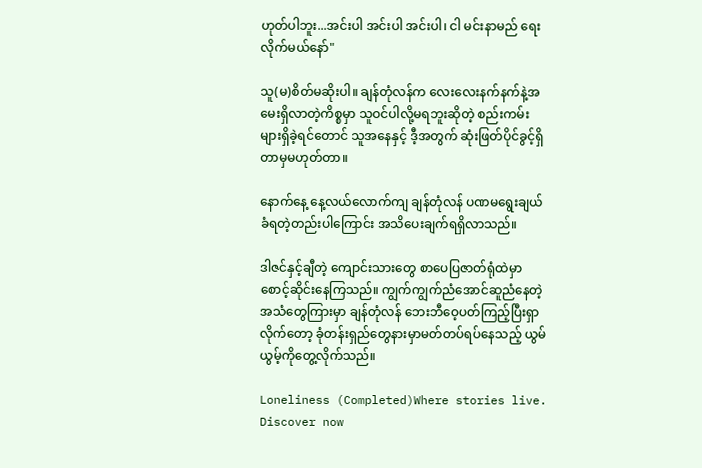ဟုတ်ပါဘူး...အင်းပါ အင်းပါ အင်းပါ၊ ငါ မင်းနာမည် ရေးလိုက်မယ်နော်"

သူ(မ)စိတ်မဆိုးပါ။ ချန်တုံလန်က လေးလေးနက်နက်နဲ့အမေးရှိလာတဲ့ကိစ္စမှာ သူဝင်ပါလို့မရဘူးဆိုတဲ့ စည်းကမ်းများရှိခဲ့ရင်တောင် သူအနေနှင့် ဒီ့အတွက် ဆုံးဖြတ်ပိုင်ခွင့်ရှိတာမှမဟုတ်တာ။

နောက်နေ့ နေ့လယ်လောက်ကျ ချန်တုံလန် ပဏမရွေးချယ်ခံရတဲ့တည်းပါကြောင်း အသိပေးချက်ရရှိလာသည်။

ဒါဇင်နှင့်ချီတဲ့ ကျောင်းသားတွေ စာပေပြဇာတ်ရုံထဲမှာ စောင့်ဆိုင်းနေကြသည်။ ကျွက်ကျွက်ညံအောင်ဆူညံနေတဲ့အသံတွေကြားမှာ ချန်တုံလန် ဘေးဘီဝေ့ပတ်ကြည့်ပြီးရှာလိုက်တော့ ခုံတန်းရှည်တွေနားမှာမတ်တပ်ရပ်နေသည့် ယွမ်ယွမ့်ကိုတွေ့လိုက်သည်။

Loneliness (Completed)Where stories live. Discover now